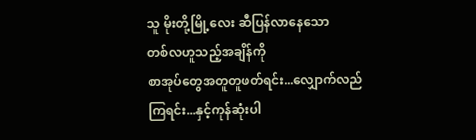သူ မိုးတို့မြို့လေး ဆီပြန်လာနေသော
တစ်လဟူသည့်အချိန်ကို
စာအုပ်တွေအတူတူဖတ်ရင်း...လျှောက်လည်
ကြရင်း...နှင့်ကုန်ဆုံးပါ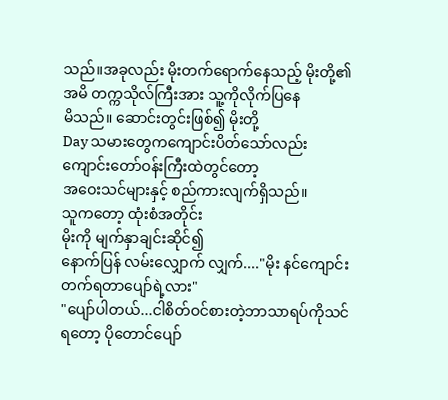သည်။အခုလည်း မိုးတက်ရောက်နေသည့် မိုးတို့၏
အမိ တက္ကသိုလ်ကြီးအား သူ့ကိုလိုက်ပြနေ
မိသည်။ ဆောင်းတွင်းဖြစ်၍ မိုးတို့
Day သမားတွေကကျောင်းပိတ်သော်လည်း ကျောင်းတော်ဝန်းကြီးထဲတွင်တော့
အဝေးသင်များနှင့် စည်ကားလျက်ရှိသည်။
သူကတော့ ထုံးစံအတိုင်း
မိုးကို မျက်နှာချင်းဆိုင်၍
နောက်ပြန် လမ်းလျှောက် လျှက်...."မိုး နင်ကျောင်းတက်ရတာပျော်ရဲ့လား"
"ပျော်ပါတယ်...ငါစိတ်ဝင်စားတဲ့ဘာသာရပ်ကိုသင်ရတော့ ပိုတောင်ပျော်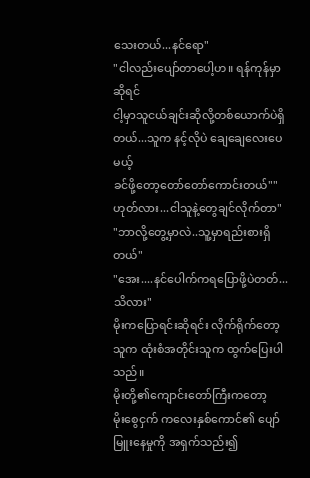သေးတယ်...နင်ရော"
"ငါလည်းပျော်တာပေါ့ဟ။ ရန်ကုန်မှာဆိုရင်
ငါ့မှာသူငယ်ချင်းဆိုလို့တစ်ယောက်ပဲရှိတယ်...သူက နင့်လိုပဲ ချေချေလေးပေမယ့်
ခင်ဖို့တော့တော်တော်ကောင်းတယ်""ဟုတ်လား...ငါသူနဲ့တွေချင်လိုက်တာ"
"ဘာလို့တွေ့မှာလဲ..သူ့မှာရည်းစားရှိတယ်"
"အေး....နင်ပေါက်ကရပြောဖို့ပဲတတ်...သိလား"
မိုးကပြောရင်းဆိုရင်း လိုက်ရိုက်တော့
သူက ထုံးစံအတိုင်းသူက ထွက်ပြေးပါသည်။
မိုးတို့၏ကျောင်းတော်ကြီးကတော့
မိုးစွေငှက် ကလေးနှစ်ကောင်၏ ပျော်မြူးနေမှုကို အရှက်သည်း၍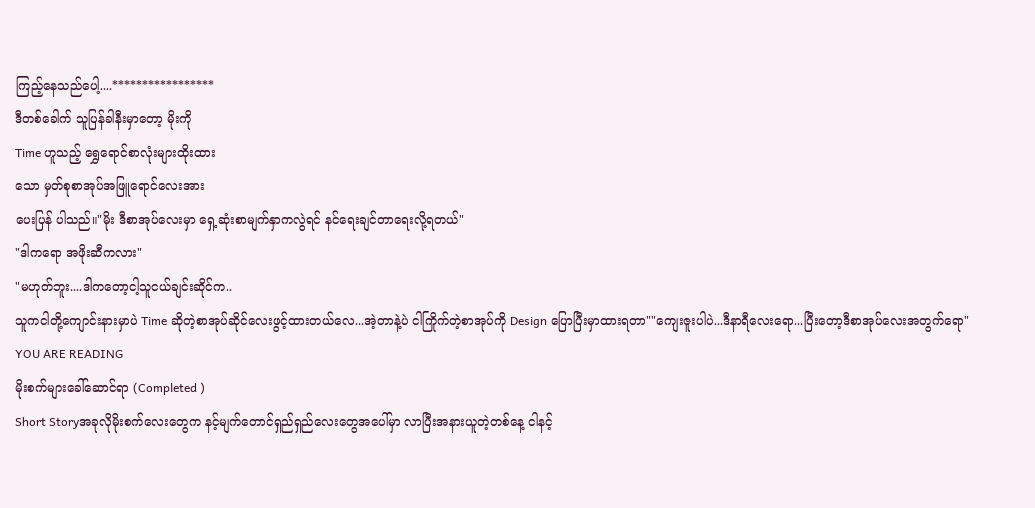ကြည့်နေသည်ပေါ့....*****************
ဒီတစ်ခေါက် သူပြန်ခါနီးမှာတော့ မိုးကို
Time ဟူသည့် ရွှေရောင်စာလုံးများထိုးထား
သော မှတ်စုစာအုပ်အဖြူရောင်လေးအား
ပေးပြန် ပါသည်။"မိုး ဒီစာအုပ်လေးမှာ ရှေ့ဆုံးစာမျက်နှာကလွဲရင် နင်ရေးချင်တာရေးလို့ရတယ်"
"ဒါကရော အဖိုးဆီကလား"
"မဟုတ်ဘူး....ဒါကတော့ငါ့သူငယ်ချင်းဆိုင်က..
သူကငါတို့ကျောင်းနားမှာပဲ Time ဆိုတဲ့စာအုပ်ဆိုင်လေးဖွင့်ထားတယ်လေ...အဲ့တာနဲ့ပဲ ငါကြိုက်တဲ့စာအုပ်ကို Design ပြောပြီးမှာထားရတာ""ကျေးဇူးပါပဲ...ဒီနာရီလေးရော...ပြီးတော့ဒီစာအုပ်လေးအတွက်ရော"
YOU ARE READING
မိုးစက်များခေါ်ဆောင်ရာ (Completed )
Short Storyအခုလိုမိုးစက်လေးတွေက နင့်မျက်တောင်ရှည်ရှည်လေးတွေအပေါ်မှာ လာပြီးအနားယူတဲ့တစ်နေ့ ငါနင့်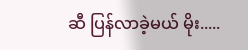ဆီ ပြန်လာခဲ့မယ် မိုး.....